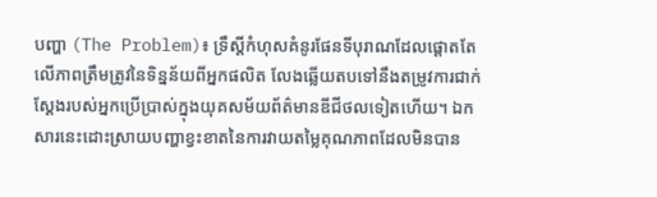បញ្ហា (The Problem)៖ ទ្រឹស្តីកំហុសគំនូរផែនទីបុរាណដែលផ្តោតតែលើភាពត្រឹមត្រូវនៃទិន្នន័យពីអ្នកផលិត លែងឆ្លើយតបទៅនឹងតម្រូវការជាក់ស្តែងរបស់អ្នកប្រើប្រាស់ក្នុងយុគសម័យព័ត៌មានឌីជីថលទៀតហើយ។ ឯកសារនេះដោះស្រាយបញ្ហាខ្វះខាតនៃការវាយតម្លៃគុណភាពដែលមិនបាន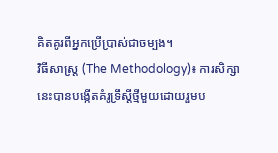គិតគូរពីអ្នកប្រើប្រាស់ជាចម្បង។
វិធីសាស្ត្រ (The Methodology)៖ ការសិក្សានេះបានបង្កើតគំរូទ្រឹស្តីថ្មីមួយដោយរួមប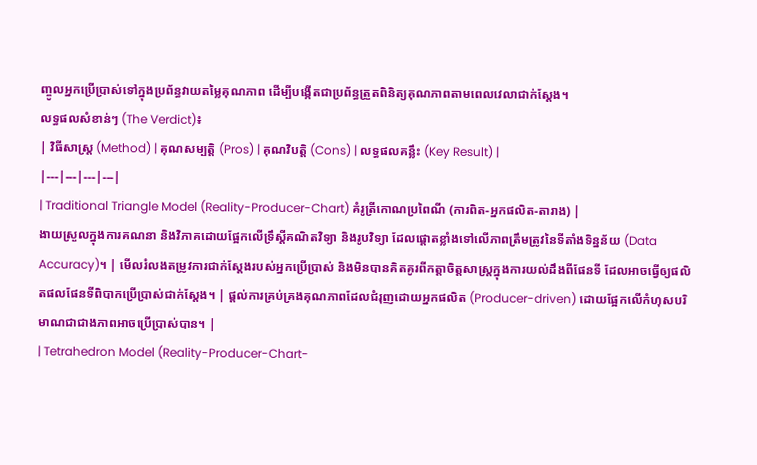ញ្ចូលអ្នកប្រើប្រាស់ទៅក្នុងប្រព័ន្ធវាយតម្លៃគុណភាព ដើម្បីបង្កើតជាប្រព័ន្ធត្រួតពិនិត្យគុណភាពតាមពេលវេលាជាក់ស្តែង។
លទ្ធផលសំខាន់ៗ (The Verdict)៖
| វិធីសាស្ត្រ (Method) | គុណសម្បត្តិ (Pros) | គុណវិបត្តិ (Cons) | លទ្ធផលគន្លឹះ (Key Result) |
|---|---|---|---|
| Traditional Triangle Model (Reality-Producer-Chart) គំរូត្រីកោណប្រពៃណី (ការពិត-អ្នកផលិត-តារាង) |
ងាយស្រួលក្នុងការគណនា និងវិភាគដោយផ្អែកលើទ្រឹស្តីគណិតវិទ្យា និងរូបវិទ្យា ដែលផ្តោតខ្លាំងទៅលើភាពត្រឹមត្រូវនៃទីតាំងទិន្នន័យ (Data Accuracy)។ | មើលរំលងតម្រូវការជាក់ស្តែងរបស់អ្នកប្រើប្រាស់ និងមិនបានគិតគូរពីកត្តាចិត្តសាស្ត្រក្នុងការយល់ដឹងពីផែនទី ដែលអាចធ្វើឲ្យផលិតផលផែនទីពិបាកប្រើប្រាស់ជាក់ស្តែង។ | ផ្តល់ការគ្រប់គ្រងគុណភាពដែលជំរុញដោយអ្នកផលិត (Producer-driven) ដោយផ្អែកលើកំហុសបរិមាណជាជាងភាពអាចប្រើប្រាស់បាន។ |
| Tetrahedron Model (Reality-Producer-Chart-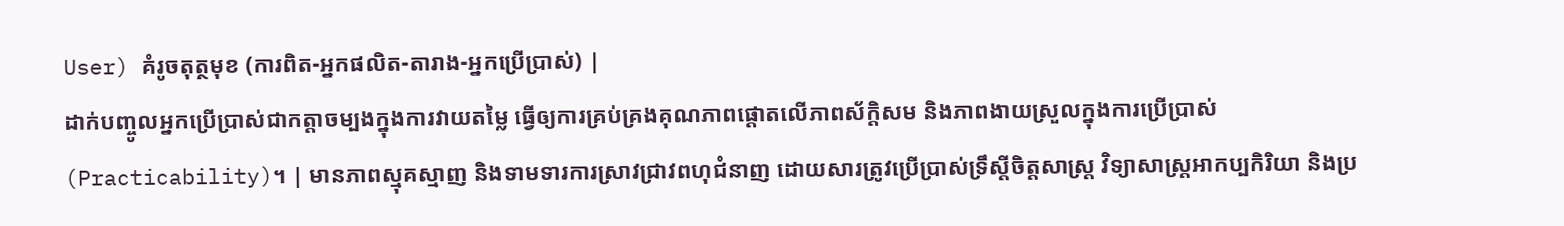User) គំរូចតុត្ថមុខ (ការពិត-អ្នកផលិត-តារាង-អ្នកប្រើប្រាស់) |
ដាក់បញ្ចូលអ្នកប្រើប្រាស់ជាកត្តាចម្បងក្នុងការវាយតម្លៃ ធ្វើឲ្យការគ្រប់គ្រងគុណភាពផ្តោតលើភាពស័ក្តិសម និងភាពងាយស្រួលក្នុងការប្រើប្រាស់ (Practicability)។ | មានភាពស្មុគស្មាញ និងទាមទារការស្រាវជ្រាវពហុជំនាញ ដោយសារត្រូវប្រើប្រាស់ទ្រឹស្តីចិត្តសាស្ត្រ វិទ្យាសាស្ត្រអាកប្បកិរិយា និងប្រ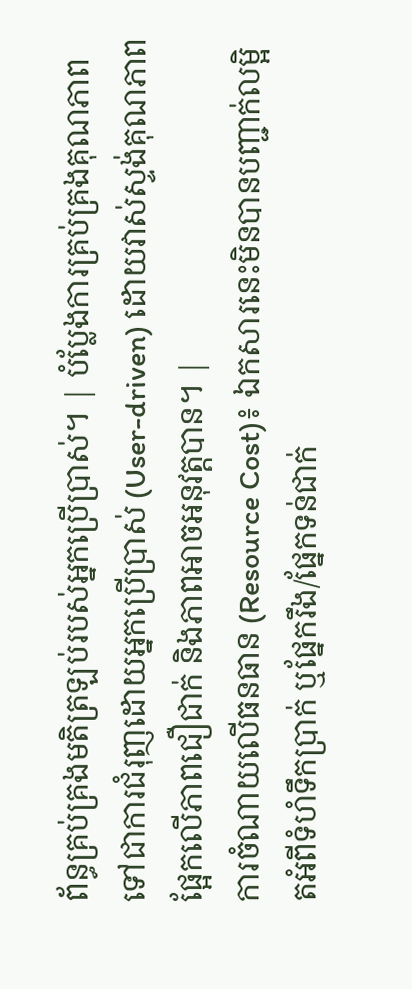ព័ន្ធគ្រប់គ្រងមតិត្រឡប់របស់អ្នកប្រើប្រាស់។ | បំប្លែងការគ្រប់គ្រងគុណភាពទៅជាការជំរុញដោយអ្នកប្រើប្រាស់ (User-driven) ដោយវាស់ស្ទង់គុណភាពផ្អែកលើភាពជឿជាក់ និងភាពអាចអនុវត្តបាន។ |
ការចំណាយលើធនធាន (Resource Cost)៖ ឯកសារនេះមិនបានបញ្ជាក់លម្អិតអំពីទំហំទឹកប្រាក់ ឬផ្នែករឹង/ផ្នែកទន់ជាក់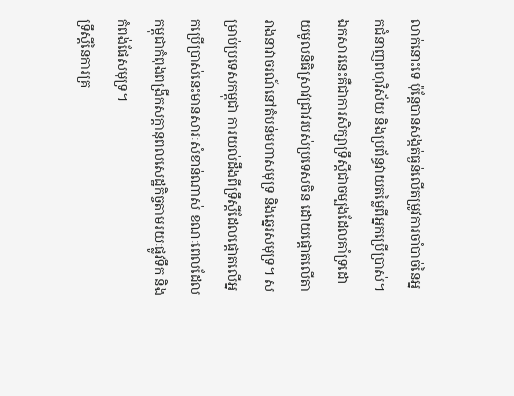លាក់នោះទេ ប៉ុន្តែបានសង្កត់ធ្ងន់លើតម្រូវការចាំបាច់នៃអ្នកជំនាញពហុវិស័យ និងប្រព័ន្ធវាយតម្លៃពីអ្នកប្រើប្រាស់។
ឯកសារនេះគឺជាការសិក្សាទ្រឹស្តីជាចម្បងដែលគាំទ្រដោយមូលនិធិស្រាវជ្រាវរបស់ប្រទេសចិន ដោយផ្តោតលើតារាងនាវាចរណ៍នៅតំបន់មហាសមុទ្រ និងឆ្នេរសមុទ្រ។ សម្រាប់ប្រទេសកម្ពុជា ការយល់ដឹងពីទ្រឹស្តីដែលផ្តោតលើអ្នកប្រើប្រាស់នេះមានសារៈសំខាន់ណាស់ ខណៈពេលដែលកម្ពុជាកំពុងពង្រីកសក្តានុពលសេដ្ឋកិច្ចតាមរយៈផ្លូវទឹក និងកំពង់ផែសមុទ្រ។
ទ្រឹស្តីនៃការគ្រ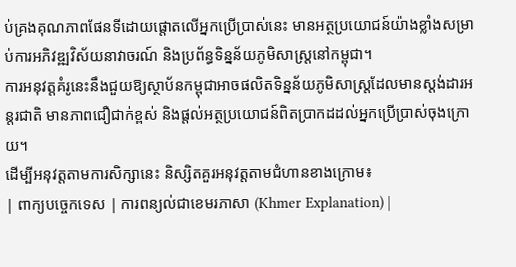ប់គ្រងគុណភាពផែនទីដោយផ្តោតលើអ្នកប្រើប្រាស់នេះ មានអត្ថប្រយោជន៍យ៉ាងខ្លាំងសម្រាប់ការអភិវឌ្ឍវិស័យនាវាចរណ៍ និងប្រព័ន្ធទិន្នន័យភូមិសាស្ត្រនៅកម្ពុជា។
ការអនុវត្តគំរូនេះនឹងជួយឱ្យស្ថាប័នកម្ពុជាអាចផលិតទិន្នន័យភូមិសាស្ត្រដែលមានស្តង់ដារអន្តរជាតិ មានភាពជឿជាក់ខ្ពស់ និងផ្តល់អត្ថប្រយោជន៍ពិតប្រាកដដល់អ្នកប្រើប្រាស់ចុងក្រោយ។
ដើម្បីអនុវត្តតាមការសិក្សានេះ និស្សិតគួរអនុវត្តតាមជំហានខាងក្រោម៖
| ពាក្យបច្ចេកទេស | ការពន្យល់ជាខេមរភាសា (Khmer Explanation) |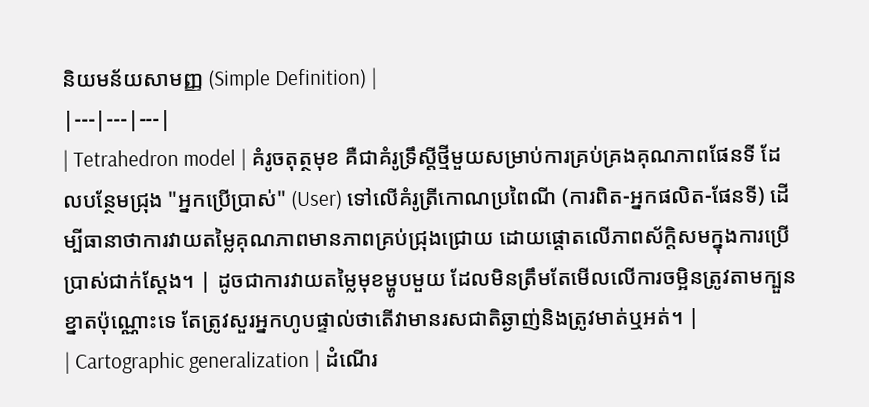និយមន័យសាមញ្ញ (Simple Definition) |
|---|---|---|
| Tetrahedron model | គំរូចតុត្ថមុខ គឺជាគំរូទ្រឹស្តីថ្មីមួយសម្រាប់ការគ្រប់គ្រងគុណភាពផែនទី ដែលបន្ថែមជ្រុង "អ្នកប្រើប្រាស់" (User) ទៅលើគំរូត្រីកោណប្រពៃណី (ការពិត-អ្នកផលិត-ផែនទី) ដើម្បីធានាថាការវាយតម្លៃគុណភាពមានភាពគ្រប់ជ្រុងជ្រោយ ដោយផ្តោតលើភាពស័ក្តិសមក្នុងការប្រើប្រាស់ជាក់ស្តែង។ | ដូចជាការវាយតម្លៃមុខម្ហូបមួយ ដែលមិនត្រឹមតែមើលលើការចម្អិនត្រូវតាមក្បួនខ្នាតប៉ុណ្ណោះទេ តែត្រូវសួរអ្នកហូបផ្ទាល់ថាតើវាមានរសជាតិឆ្ងាញ់និងត្រូវមាត់ឬអត់។ |
| Cartographic generalization | ដំណើរ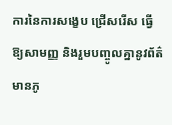ការនៃការសង្ខេប ជ្រើសរើស ធ្វើឱ្យសាមញ្ញ និងរួមបញ្ចូលគ្នានូវព័ត៌មានភូ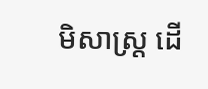មិសាស្ត្រ ដើ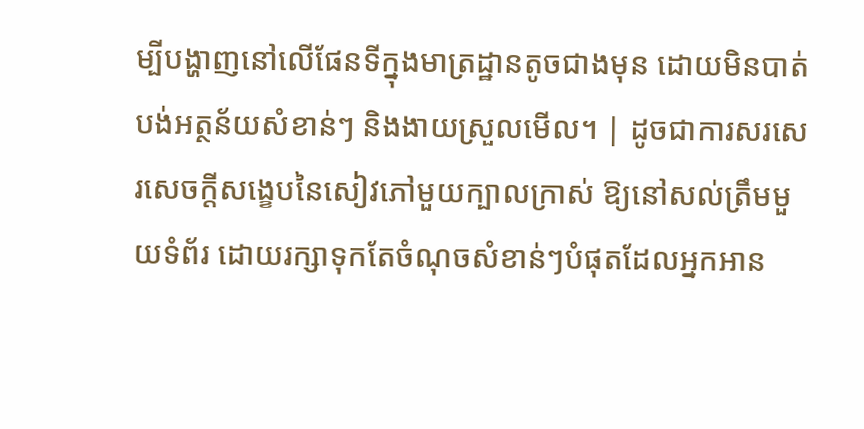ម្បីបង្ហាញនៅលើផែនទីក្នុងមាត្រដ្ឋានតូចជាងមុន ដោយមិនបាត់បង់អត្ថន័យសំខាន់ៗ និងងាយស្រួលមើល។ | ដូចជាការសរសេរសេចក្តីសង្ខេបនៃសៀវភៅមួយក្បាលក្រាស់ ឱ្យនៅសល់ត្រឹមមួយទំព័រ ដោយរក្សាទុកតែចំណុចសំខាន់ៗបំផុតដែលអ្នកអាន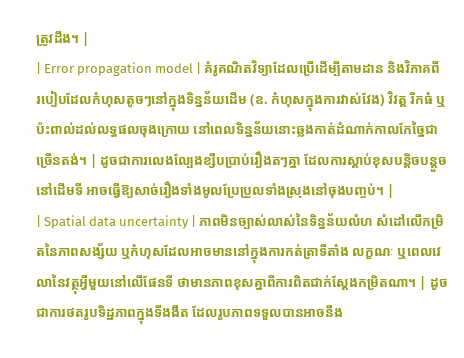ត្រូវដឹង។ |
| Error propagation model | គំរូគណិតវិទ្យាដែលប្រើដើម្បីតាមដាន និងវិភាគពីរបៀបដែលកំហុសតូចៗនៅក្នុងទិន្នន័យដើម (ឧ. កំហុសក្នុងការវាស់វែង) វិវត្ត រីកធំ ឬប៉ះពាល់ដល់លទ្ធផលចុងក្រោយ នៅពេលទិន្នន័យនោះឆ្លងកាត់ដំណាក់កាលកែច្នៃជាច្រើនតង់។ | ដូចជាការលេងល្បែងខ្សឹបប្រាប់រឿងតៗគ្នា ដែលការស្តាប់ខុសបន្តិចបន្តួចនៅដើមទី អាចធ្វើឱ្យសាច់រឿងទាំងមូលប្រែប្រួលទាំងស្រុងនៅចុងបញ្ចប់។ |
| Spatial data uncertainty | ភាពមិនច្បាស់លាស់នៃទិន្នន័យលំហ សំដៅលើកម្រិតនៃភាពសង្ស័យ ឬកំហុសដែលអាចមាននៅក្នុងការកត់ត្រាទីតាំង លក្ខណៈ ឬពេលវេលានៃវត្ថុអ្វីមួយនៅលើផែនទី ថាមានភាពខុសគ្នាពីការពិតជាក់ស្តែងកម្រិតណា។ | ដូចជាការថតរូបទិដ្ឋភាពក្នុងទីងងឹត ដែលរូបភាពទទួលបានអាចនឹង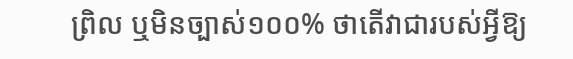ព្រិល ឬមិនច្បាស់១០០% ថាតើវាជារបស់អ្វីឱ្យ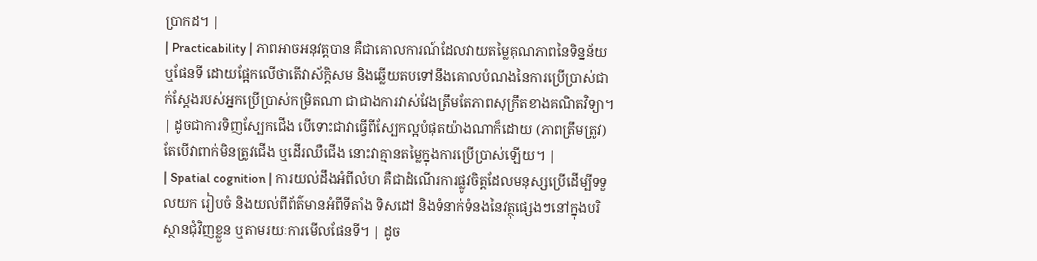ប្រាកដ។ |
| Practicability | ភាពអាចអនុវត្តបាន គឺជាគោលការណ៍ដែលវាយតម្លៃគុណភាពនៃទិន្នន័យ ឬផែនទី ដោយផ្អែកលើថាតើវាស័ក្តិសម និងឆ្លើយតបទៅនឹងគោលបំណងនៃការប្រើប្រាស់ជាក់ស្តែងរបស់អ្នកប្រើប្រាស់កម្រិតណា ជាជាងការវាស់វែងត្រឹមតែភាពសុក្រឹតខាងគណិតវិទ្យា។ | ដូចជាការទិញស្បែកជើង បើទោះជាវាធ្វើពីស្បែកល្អបំផុតយ៉ាងណាក៏ដោយ (ភាពត្រឹមត្រូវ) តែបើវាពាក់មិនត្រូវជើង ឬដើរឈឺជើង នោះវាគ្មានតម្លៃក្នុងការប្រើប្រាស់ឡើយ។ |
| Spatial cognition | ការយល់ដឹងអំពីលំហ គឺជាដំណើរការផ្លូវចិត្តដែលមនុស្សប្រើដើម្បីទទួលយក រៀបចំ និងយល់ពីព័ត៌មានអំពីទីតាំង ទិសដៅ និងទំនាក់ទំនងនៃវត្ថុផ្សេងៗនៅក្នុងបរិស្ថានជុំវិញខ្លួន ឬតាមរយៈការមើលផែនទី។ | ដូច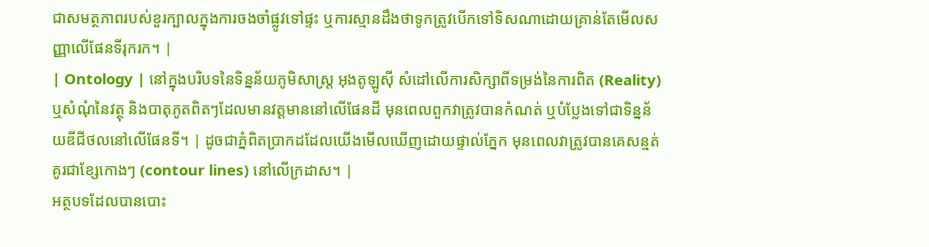ជាសមត្ថភាពរបស់ខួរក្បាលក្នុងការចងចាំផ្លូវទៅផ្ទះ ឬការស្មានដឹងថាទូកត្រូវបើកទៅទិសណាដោយគ្រាន់តែមើលសញ្ញាលើផែនទីរុករក។ |
| Ontology | នៅក្នុងបរិបទនៃទិន្នន័យភូមិសាស្ត្រ អុងតូឡូស៊ី សំដៅលើការសិក្សាពីទម្រង់នៃការពិត (Reality) ឬសំណុំនៃវត្ថុ និងបាតុភូតពិតៗដែលមានវត្តមាននៅលើផែនដី មុនពេលពួកវាត្រូវបានកំណត់ ឬបំប្លែងទៅជាទិន្នន័យឌីជីថលនៅលើផែនទី។ | ដូចជាភ្នំពិតប្រាកដដែលយើងមើលឃើញដោយផ្ទាល់ភ្នែក មុនពេលវាត្រូវបានគេសន្មត់គូរជាខ្សែកោងៗ (contour lines) នៅលើក្រដាស។ |
អត្ថបទដែលបានបោះ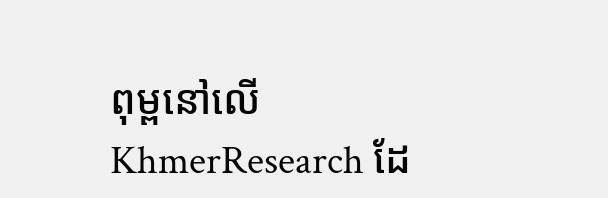ពុម្ពនៅលើ KhmerResearch ដែ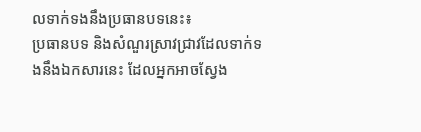លទាក់ទងនឹងប្រធានបទនេះ៖
ប្រធានបទ និងសំណួរស្រាវជ្រាវដែលទាក់ទងនឹងឯកសារនេះ ដែលអ្នកអាចស្វែង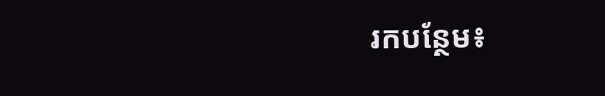រកបន្ថែម៖